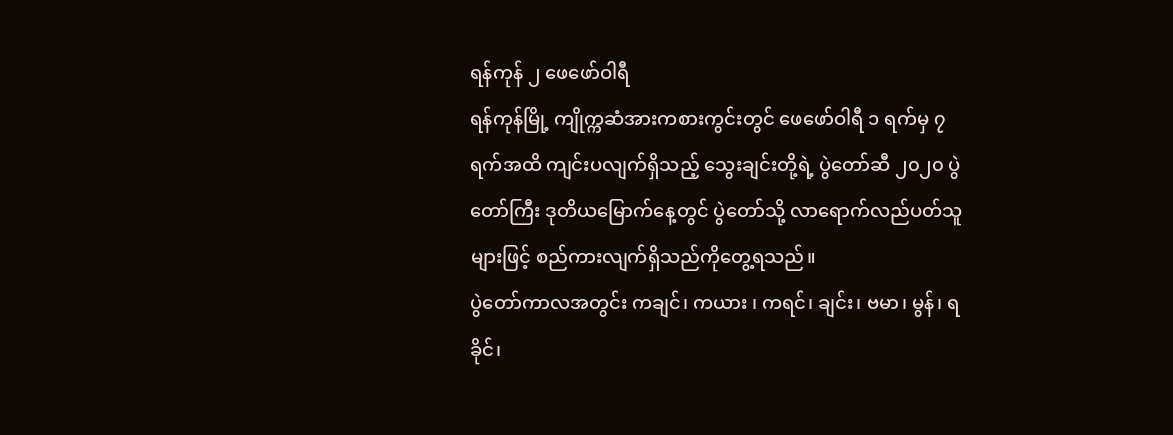ရန်ကုန် ၂ ဖေဖော်ဝါရီ
ရန်ကုန်မြို့ ကျိုက္ကဆံအားကစားကွင်းတွင် ဖေဖော်ဝါရီ ၁ ရက်မှ ၇ ရက်အထိ ကျင်းပလျက်ရှိသည့် သွေးချင်းတို့ရဲ့ ပွဲတော်ဆီ ၂၀၂၀ ပွဲတော်ကြီး ဒုတိယမြောက်နေ့တွင် ပွဲတော်သို့ လာရောက်လည်ပတ်သူများဖြင့် စည်ကားလျက်ရှိသည်ကိုတွေ့ရသည်။
ပွဲတော်ကာလအတွင်း ကချင်၊ ကယား ၊ ကရင်၊ ချင်း၊ ဗမာ၊ မွန်၊ ရခိုင်၊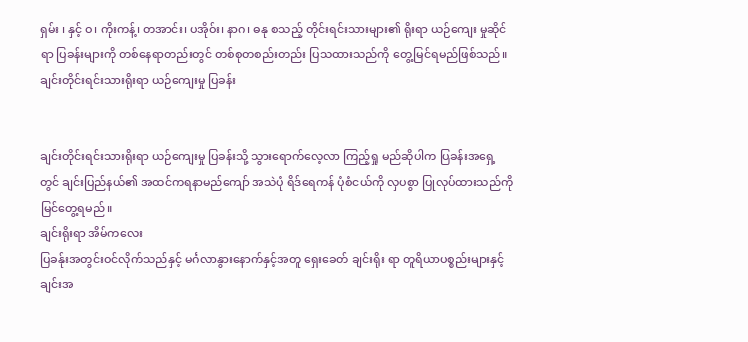ရှမ်း ၊ နှင့် ဝ၊ ကိုးကန့်၊ တအာင်း၊ ပအိုဝ်း၊ နာဂ၊ ဓနု စသည့် တိုင်းရင်းသားများ၏ ရိုးရာ ယဉ်ကျေး မှုဆိုင်ရာ ပြခန်းများကို တစ်နေရာတည်းတွင် တစ်စုတစည်းတည်း ပြသထားသည်ကို တွေ့မြင်ရမည်ဖြစ်သည်။
ချင်းတိုင်းရင်းသားရိုးရာ ယဉ်ကျေးမှု ပြခန်း


ချင်းတိုင်းရင်းသားရိုးရာ ယဉ်ကျေးမှု ပြခန်းသို့ သွားရောက်လေ့လာ ကြည့်ရှု မည်ဆိုပါက ပြခန်းအရှေ့တွင် ချင်းပြည်နယ်၏ အထင်ကရနာမည်ကျော် အသဲပုံ ရိဒ်ရေကန် ပုံစံငယ်ကို လှပစွာ ပြုလုပ်ထားသည်ကို မြင်တွေ့ရမည်။
ချင်းရိုးရာ အိမ်ကလေး
ပြခန်ုးအတွင်းဝင်လိုက်သည်နှင့် မင်္ဂလာနွားနောက်နှင့်အတူ ရှေးခေတ် ချင်းရိုး ရာ တူရိယာပစ္စည်းများနှင့် ချင်းအ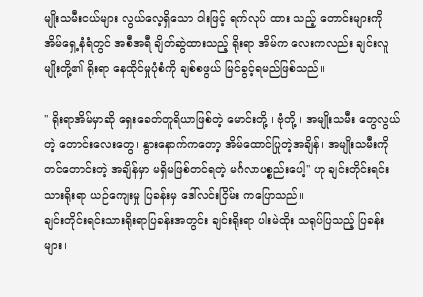မျိုးသမီးငယ်များ လွယ်လေ့ရှိသော ဝါးဖြင့် ရက်လုပ် ထား သည့် တောင်းများကို အိမ်ရှေ့နံရံတွင် အစီအရီ ချိတ်ဆွဲထားသည့် ရိုးရာ အိမ်က လေးကလည်း ချင်းလူမျိုးတို့၏ ရိုးရာ နေထိုင်မှုပုံစံကို ချစ်စဖွယ် မြင်ခွင့်ရမည်ဖြစ်သည်။

'' ရိုးရာအိမ်မှာဆို ရှေးခေတ်တူရိယာဖြစ်တဲ့ မောင်းတို့ ၊ ဗုံတို့ ၊ အမျိုးသမီး တွေလွယ်တဲ့ တောင်းလေးတွေ၊ နွားနောက်ကတော့ အိမ်ထောင်ပြုတဲ့အချိန်၊ အမျိုးသမီးကို တင်တောင်းတဲ့ အချိန်မှာ မရှိမဖြစ်တင်ရတဲ့ မင်္ဂလာပစ္စည်းပေါ့'' ဟု ချင်းတိုင်းရင်းသားရိုးရာ ယဉ်ကျေးမှု ပြခန်းမှ ဒေါ်လင်းငြိမ်း ကပြောသည်။
ချင်းတိုင်းရင်းသားရိုးရာပြခန်းအတွင်း ချင်းရိုးရာ ပါးမဲထိုး သရုပ်ပြသည့် ပြခန်းများ၊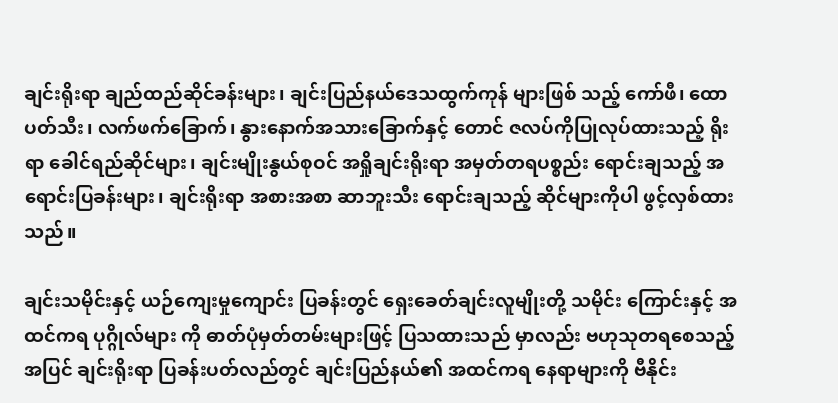ချင်းရိုးရာ ချည်ထည်ဆိုင်ခန်းများ၊ ချင်းပြည်နယ်ဒေသထွက်ကုန် များဖြစ် သည့် ကော်ဖီ၊ ထောပတ်သီး၊ လက်ဖက်ခြောက်၊ နွားနောက်အသားခြောက်နှင့် တောင် ဇလပ်ကိုပြုလုပ်ထားသည့် ရိုးရာ ခေါင်ရည်ဆိုင်များ၊ ချင်းမျိုးနွယ်စုဝင် အရှိုချင်းရိုးရာ အမှတ်တရပစ္စည်း ရောင်းချသည့် အရောင်းပြခန်းများ၊ ချင်းရိုးရာ အစားအစာ ဆာဘူးသီး ရောင်းချသည့် ဆိုင်များကိုပါ ဖွင့်လှစ်ထားသည်။

ချင်းသမိုင်းနှင့် ယဉ်ကျေးမှုကျောင်း ပြခန်းတွင် ရှေးခေတ်ချင်းလူမျိုးတို့ သမိုင်း ကြောင်းနှင့် အထင်ကရ ပုဂ္ဂိုလ်များ ကို ဓာတ်ပုံမှတ်တမ်းများဖြင့် ပြသထားသည် မှာလည်း ဗဟုသုတရစေသည့်အပြင် ချင်းရိုးရာ ပြခန်းပတ်လည်တွင် ချင်းပြည်နယ်၏ အထင်ကရ နေရာများကို ဗီနိုင်း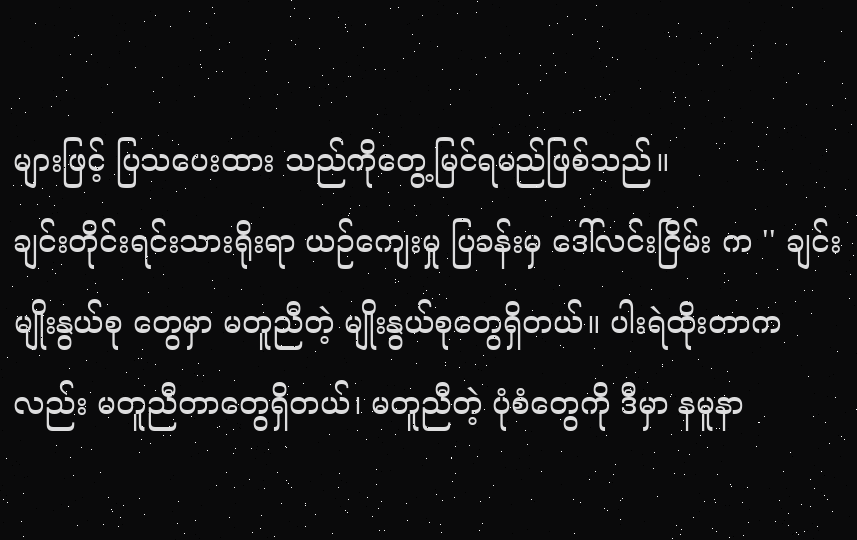များဖြင့် ပြသပေးထား သည်ကိုတွေ့မြင်ရမည်ဖြစ်သည်။
ချင်းတိုင်းရင်းသားရိုးရာ ယဉ်ကျေးမှု ပြခန်းမှ ဒေါ်လင်းငြိမ်း က '' ချင်းမျိုးနွယ်စု တွေမှာ မတူညီတဲ့ မျိုးနွယ်စုတွေရှိတယ်။ ပါးရဲထိုးတာကလည်း မတူညီတာတွေရှိတယ်၊ မတူညီတဲ့ ပုံစံတွေကို ဒီမှာ နမူနာ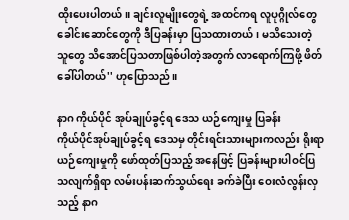ထိုးပေးပါတယ်။ ချင်းလူမျိုးတွေရဲ့ အထင်ကရ လူပုဂ္ဂိုလ်တွေ ခေါင်းဆောင်တွေကို ဒီပြခန်းမှာ ပြသထားတယ်၊ မသိသေးတဲ့ သူတွေ သိအောင်ပြသတာဖြစ်ပါတဲ့အတွက် လာရောက်ကြဖို့ ဖိတ်ခေါ်ပါတယ်'' ဟုပြောသည်။

နာဂ ကိုယ်ပိုင် အုပ်ချုပ်ခွင့်ရ ဒေသ ယဉ်ကျေးမှု ပြခန်း
ကိုယ်ပိုင်အုပ်ချုပ်ခွင့်ရ ဒေသမှ တိုင်းရင်းသားများကလည်း ရိုးရာယဉ်ကျေးမှုကို ဖော်ထုတ်ပြသည့် အနေဖြင့် ပြခန်းများပါဝင်ပြသလျက်ရှိရာ လမ်းပန်းဆက်သွယ်ရေး ခက်ခဲပြီး ဝေးလံလွန်းလှသည့် နာဂ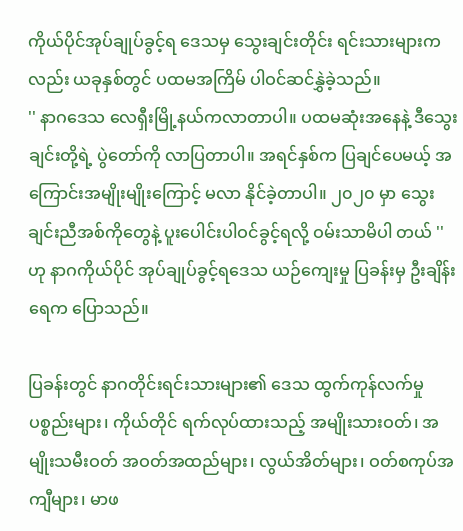ကိုယ်ပိုင်အုပ်ချုပ်ခွင့်ရ ဒေသမှ သွေးချင်းတိုင်း ရင်းသားများကလည်း ယခုနှစ်တွင် ပထမအကြိမ် ပါဝင်ဆင်နွှဲခဲ့သည်။
'' နာဂဒေသ လေရှီးမြို့နယ်ကလာတာပါ။ ပထမဆုံးအနေနဲ့ ဒီသွေးချင်းတို့ရဲ့ ပွဲတော်ကို လာပြတာပါ။ အရင်နှစ်က ပြချင်ပေမယ့် အကြောင်းအမျိုးမျိုးကြောင့် မလာ နိုင်ခဲ့တာပါ။ ၂၀၂၀ မှာ သွေးချင်းညီအစ်ကိုတွေနဲ့ ပူးပေါင်းပါဝင်ခွင့်ရလို့ ဝမ်းသာမိပါ တယ် '' ဟု နာဂကိုယ်ပိုင် အုပ်ချုပ်ခွင့်ရဒေသ ယဉ်ကျေးမှု ပြခန်းမှ ဦးချိန်းရေက ပြောသည်။

ပြခန်းတွင် နာဂတိုင်းရင်းသားများ၏ ဒေသ ထွက်ကုန်လက်မှုပစ္စည်းများ၊ ကိုယ်တိုင် ရက်လုပ်ထားသည့် အမျိုးသားဝတ်၊ အမျိုးသမီးဝတ် အဝတ်အထည်များ၊ လွယ်အိတ်များ၊ ဝတ်စကုပ်အကျီများ၊ မာဖ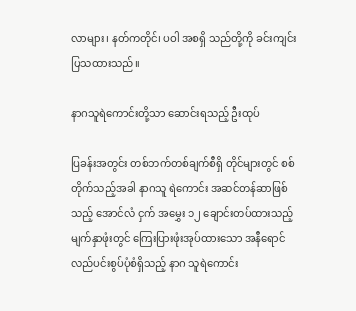လာများ၊ နတ်ကတိုင်၊ ပဝါ အစရှိ သည်တို့ကို ခင်းကျင်းပြသထားသည်။

နာဂသူရဲကောင်းတို့သာ ဆောင်းရသည့် ဦးထုပ်

ပြခန်းအတွင်း တစ်ဘက်တစ်ချက်စီရှိ တိုင်များတွင် စစ်တိုက်သည့်အခါ နာဂသူ ရဲကောင်း အဆင်တန်ဆာဖြစ်သည့် အောင်လံ ငှက် အမွှေး ၁၂ ချောင်းတပ်ထားသည့် မျက်နှာဖုံးတွင် ကြေးပြားဖုံးအုပ်ထားသော အနီရောင်လည်ပင်းစွပ်ပုံစံရှိသည့် နာဂ သူရဲကောင်း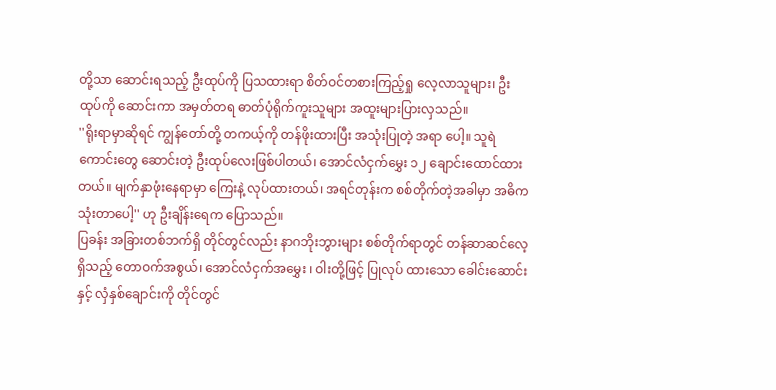တို့သာ ဆောင်းရသည့် ဦးထုပ်ကို ပြသထားရာ စိတ်ဝင်တစားကြည့်ရှု လေ့လာသူများ၊ ဦးထုပ်ကို ဆောင်းကာ အမှတ်တရ ဓာတ်ပုံရိုက်ကူးသူများ အထူးများပြားလှသည်။
''ရိုးရာမှာဆိုရင် ကျွန်တော်တို့ တကယ့်ကို တန်ဖိုးထားပြီး အသုံးပြုတဲ့ အရာ ပေါ့။ သူရဲကောင်းတွေ ဆောင်းတဲ့ ဦးထုပ်လေးဖြစ်ပါတယ်၊ အောင်လံငှက်မွှေး ၁၂ ချောင်းထောင်ထားတယ်။ မျက်နှာဖုံးနေရာမှာ ကြေးနဲ့ လုပ်ထားတယ်၊ အရင်တုန်းက စစ်တိုက်တဲ့အခါမှာ အဓိက သုံးတာပေါ့'' ဟု ဦးချိန်းရေက ပြောသည်။
ပြခန်း အခြားတစ်ဘက်ရှိ တိုင်တွင်လည်း နာဂဘိုးဘွားများ စစ်တိုက်ရာတွင် တန်ဆာဆင်လေ့ရှိသည့် တောဝက်အစွယ်၊ အောင်လံငှက်အမွှေး ၊ ဝါးတို့ဖြင့် ပြုလုပ် ထားသော ခေါင်းဆောင်းနှင့် လှံနှစ်ချောင်းကို တိုင်တွင်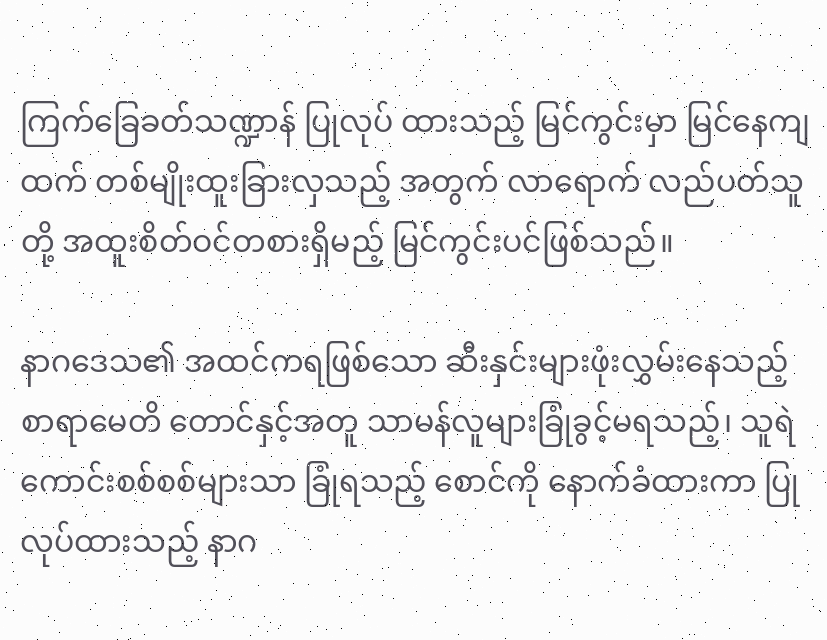ကြက်ခြေခတ်သဏ္ဍာန် ပြုလုပ် ထားသည့် မြင်ကွင်းမှာ မြင်နေကျထက် တစ်မျိုးထူးခြားလှသည့် အတွက် လာရောက် လည်ပတ်သူတို့ အထူးစိတ်ဝင်တစားရှိမည့် မြင်ကွင်းပင်ဖြစ်သည်။

နာဂဒေသ၏ အထင်ကရဖြစ်သော ဆီးနှင်းများဖုံးလွှမ်းနေသည့် စာရာမေတိ တောင်နှင့်အတူ သာမန်လူများခြုံခွင့်မရသည့်၊ သူရဲကောင်းစစ်စစ်များသာ ခြုံရသည့် စောင်ကို နောက်ခံထားကာ ပြုလုပ်ထားသည့် နာဂ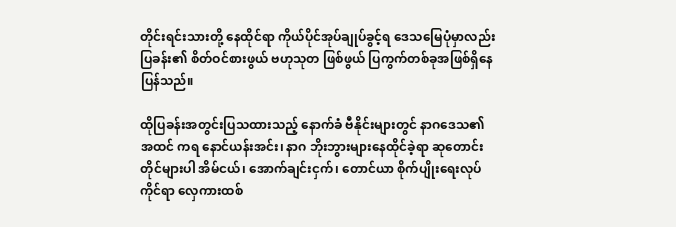တိုင်းရင်းသားတို့ နေထိုင်ရာ ကိုယ်ပိုင်အုပ်ချုပ်ခွင့်ရ ဒေသမြေပုံမှာလည်း ပြခန်း၏ စိတ်ဝင်စားဖွယ် ဗဟုသုတ ဖြစ်ဖွယ် ပြကွက်တစ်ခုအဖြစ်ရှိနေပြန်သည်။

ထိုပြခန်းအတွင်းပြသထားသည့် နောက်ခံ ဗီနိုင်းများတွင် နာဂဒေသ၏ အထင် ကရ နောင်ယန်းအင်း၊ နာဂ ဘိုးဘွားများနေထိုင်ခဲ့ရာ ဆုတောင်းတိုင်များပါ အိမ်ငယ်၊ အောက်ချင်းငှက်၊ တောင်ယာ စိုက်ပျိုးရေးလုပ်ကိုင်ရာ လှေကားထစ်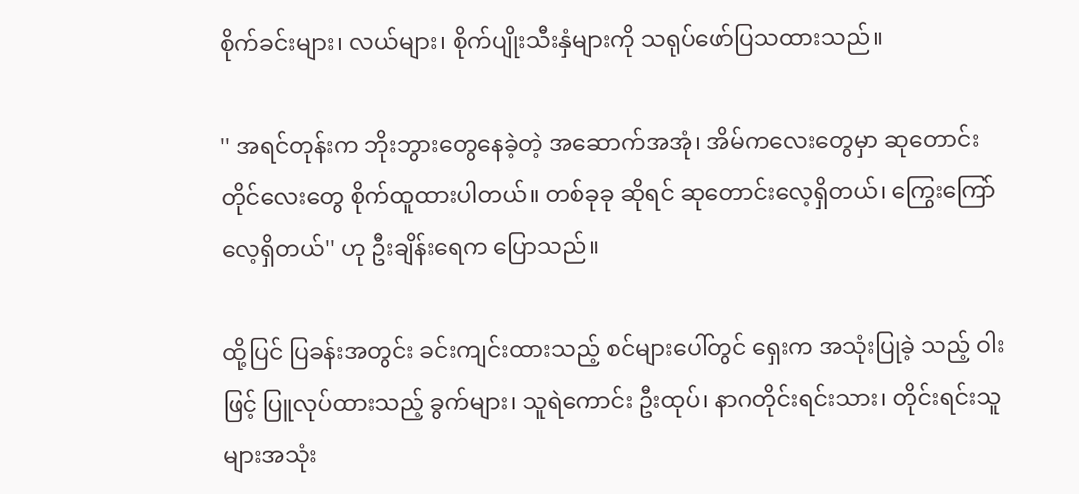စိုက်ခင်းများ၊ လယ်များ၊ စိုက်ပျိုးသီးနှံများကို သရုပ်ဖော်ပြသထားသည်။

'' အရင်တုန်းက ဘိုးဘွားတွေနေခဲ့တဲ့ အဆောက်အအုံ၊ အိမ်ကလေးတွေမှာ ဆုတောင်းတိုင်လေးတွေ စိုက်ထူထားပါတယ်။ တစ်ခုခု ဆိုရင် ဆုတောင်းလေ့ရှိတယ်၊ ကြွေးကြော်လေ့ရှိတယ်'' ဟု ဦးချိန်းရေက ပြောသည်။

ထို့ပြင် ပြခန်းအတွင်း ခင်းကျင်းထားသည့် စင်များပေါ်တွင် ရှေးက အသုံးပြုခဲ့ သည့် ဝါးဖြင့် ပြူလုပ်ထားသည့် ခွက်များ၊ သူရဲကောင်း ဦးထုပ်၊ နာဂတိုင်းရင်းသား၊ တိုင်းရင်းသူများအသုံး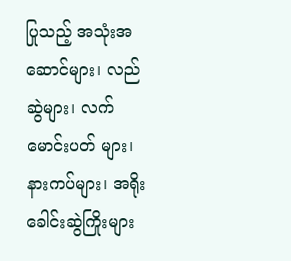ပြုသည့် အသုံးအဆောင်များ၊ လည်ဆွဲများ၊ လက်မောင်းပတ် များ၊ နားကပ်များ၊ အရိုးခေါင်းဆွဲကြိုးများ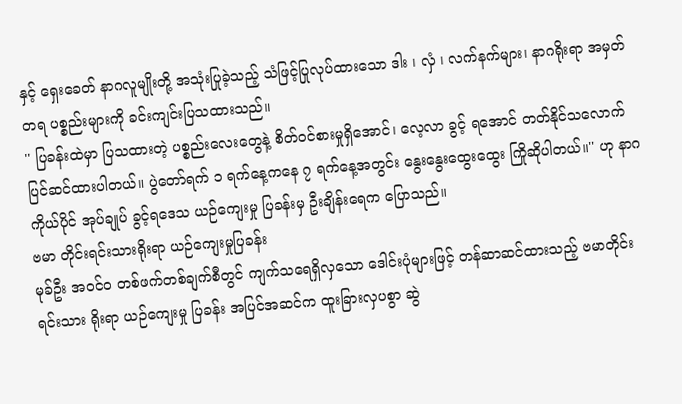နှင့် ရှေးခေတ် နာဂလူမျိုးတို့ အသုံးပြုခဲ့သည့် သံဖြင့်ပြုလုပ်ထားသော ဒါး ၊ လှံ ၊ လက်နက်များ၊ နာဂရိုးရာ အမှတ်တရ ပစ္စည်းများကို ခင်းကျင်းပြသထားသည်။
'' ပြခန်းထဲမှာ ပြသထားတဲ့ ပစ္စည်းလေးတွေနဲ့ စိတ်ဝင်စားမှုရှိအောင်၊ လေ့လာ ခွင့် ရအောင် တတ်နိုင်သလောက်ပြင်ဆင်ထားပါတယ်။ ပွဲတော်ရက် ၁ ရက်နေ့ကနေ ၇ ရက်နေ့အတွင်း နွေးနွေးထွေးထွေး ကြိုဆိုပါတယ်။'' ဟု နာဂကိုယ်ပိုင် အုပ်ချုပ် ခွင့်ရဒေသ ယဉ်ကျေးမှု ပြခန်းမှ ဦးချိန်းရေက ပြောသည်။
ဗမာ တိုင်းရင်းသားရိုးရာ ယဉ်ကျေးမှုပြခန်း
မုခ်ဦး အဝင်ဝ တစ်ဖက်တစ်ချက်စီတွင် ကျက်သရေရှိလှသော ဒေါင်းပုံများဖြင့် တန်ဆာဆင်ထားသည့် ဗမာတိုင်းရင်းသား ရိုးရာ ယဉ်ကျေးမှု ပြခန်း အပြင်အဆင်က ထူးခြားလှပစွာ ဆွဲ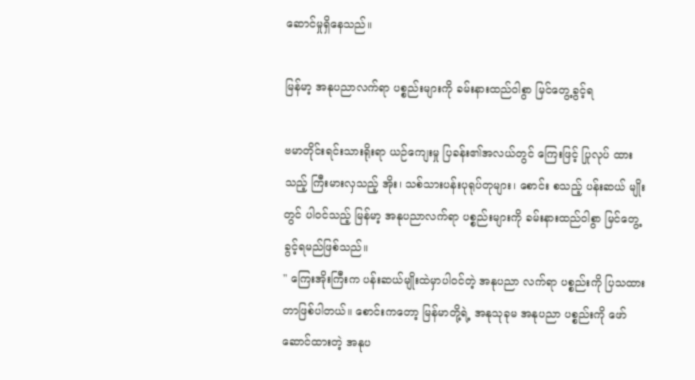ဆောင်မှုရှိနေသည်။

မြန်မာ့ အနုပညာလက်ရာ ပစ္စည်းများကို ခမ်းနားထည်ဝါစွာ မြင်တွေ့ခွင့်ရ

ဗမာတိုင်းရင်းသားရိုးရာ ယဉ်ကျေးမှု ပြခန်း၏အလယ်တွင် ကြေးဖြင့် ပြုလုပ် ထားသည့် ကြီးမားလှသည့် အိုး၊ သစ်သားပန်းပုရုပ်တုများ၊ စောင်း စသည့် ပန်းဆယ် မျိုးတွင် ပါဝင်သည့် မြန်မာ့ အနုပညာလက်ရာ ပစ္စည်းများကို ခမ်းနားထည်ဝါစွာ မြင်တွေ့ ခွင့်ရမည်ဖြစ်သည်။
'' ကြေးအိုးကြီးက ပန်းဆယ်မျိုးထဲမှာပါဝင်တဲ့ အနုပညာ လက်ရာ ပစ္စည်းကို ပြသထားတာဖြစ်ပါတယ်။ စောင်းကတော့ မြန်မာတို့ရဲ့ အနုသုခုမ အနုပညာ ပစ္စည်းကို ဖော်ဆောင်ထားတဲ့ အနုပ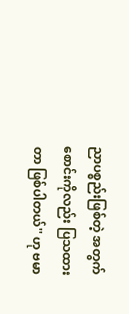ညာပစ္စည်းဖြစ်တဲ့ အတွက် စောင်းကိုလည်း ပြသထားတာ ဖြစ်ပါတယ်'' ဟု ဗမာ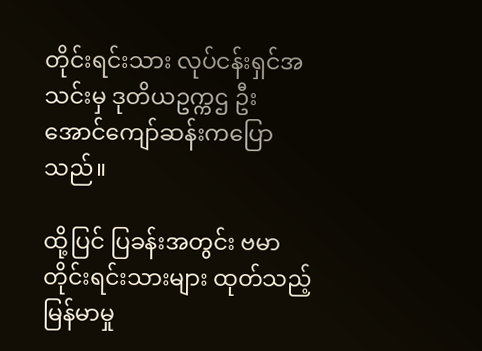တိုင်းရင်းသား လုပ်ငန်းရှင်အသင်းမှ ဒုတိယဥက္ကဌ ဦးအောင်ကျော်ဆန်းကပြောသည်။

ထို့ပြင် ပြခန်းအတွင်း ဗမာတိုင်းရင်းသားများ ထုတ်သည့် မြန်မာမှု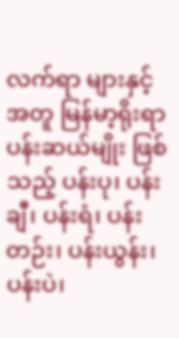လက်ရာ များနှင့် အတူ မြန်မာ့ရိုးရာ ပန်းဆယ်မျိုး ဖြစ်သည့် ပန်းပု၊ ပန်းချီ၊ ပန်းရံ၊ ပန်းတဉ်း၊ ပန်းယွန်း၊ ပန်းပဲ၊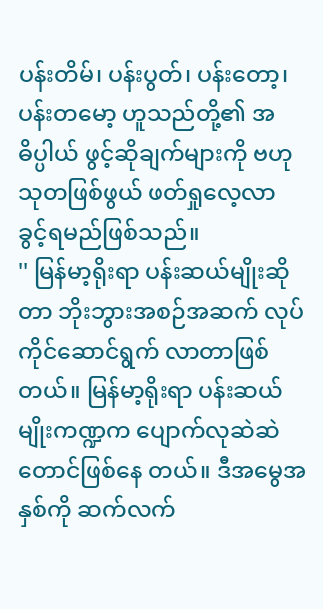ပန်းတိမ်၊ ပန်းပွတ်၊ ပန်းတော့၊ ပန်းတမော့ ဟူသည်တို့၏ အဓိပ္ပါယ် ဖွင့်ဆိုချက်များကို ဗဟုသုတဖြစ်ဖွယ် ဖတ်ရှုလေ့လာခွင့်ရမည်ဖြစ်သည်။
'' မြန်မာ့ရိုးရာ ပန်းဆယ်မျိုးဆိုတာ ဘိုးဘွားအစဉ်အဆက် လုပ်ကိုင်ဆောင်ရွက် လာတာဖြစ်တယ်။ မြန်မာ့ရိုးရာ ပန်းဆယ်မျိုးကဏ္ဍက ပျောက်လုဆဲဆဲတောင်ဖြစ်နေ တယ်။ ဒီအမွေအနှစ်ကို ဆက်လက်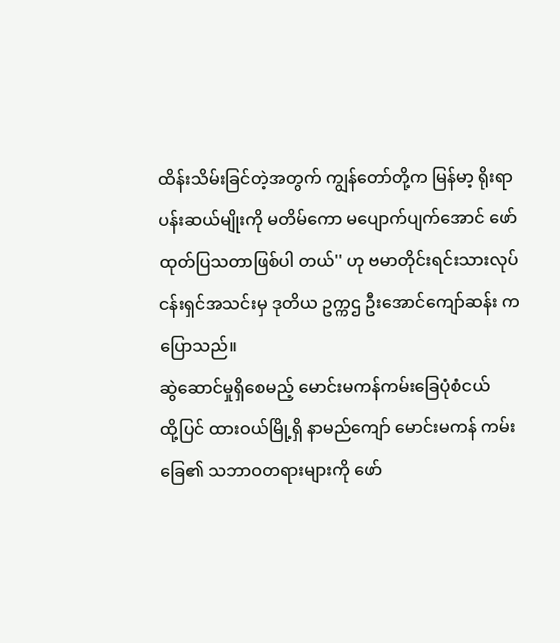ထိန်းသိမ်းခြင်တဲ့အတွက် ကျွန်တော်တို့က မြန်မာ့ ရိုးရာ ပန်းဆယ်မျိုးကို မတိမ်ကော မပျောက်ပျက်အောင် ဖော်ထုတ်ပြသတာဖြစ်ပါ တယ်'' ဟု ဗမာတိုင်းရင်းသားလုပ်ငန်းရှင်အသင်းမှ ဒုတိယ ဥက္ကဌ ဦးအောင်ကျော်ဆန်း ကပြောသည်။
ဆွဲဆောင်မှုရှိစေမည့် မောင်းမကန်ကမ်းခြေပုံစံငယ်
ထို့ပြင် ထားဝယ်မြို့ရှိ နာမည်ကျော် မောင်းမကန် ကမ်းခြေ၏ သဘာဝတရားများကို ဖော်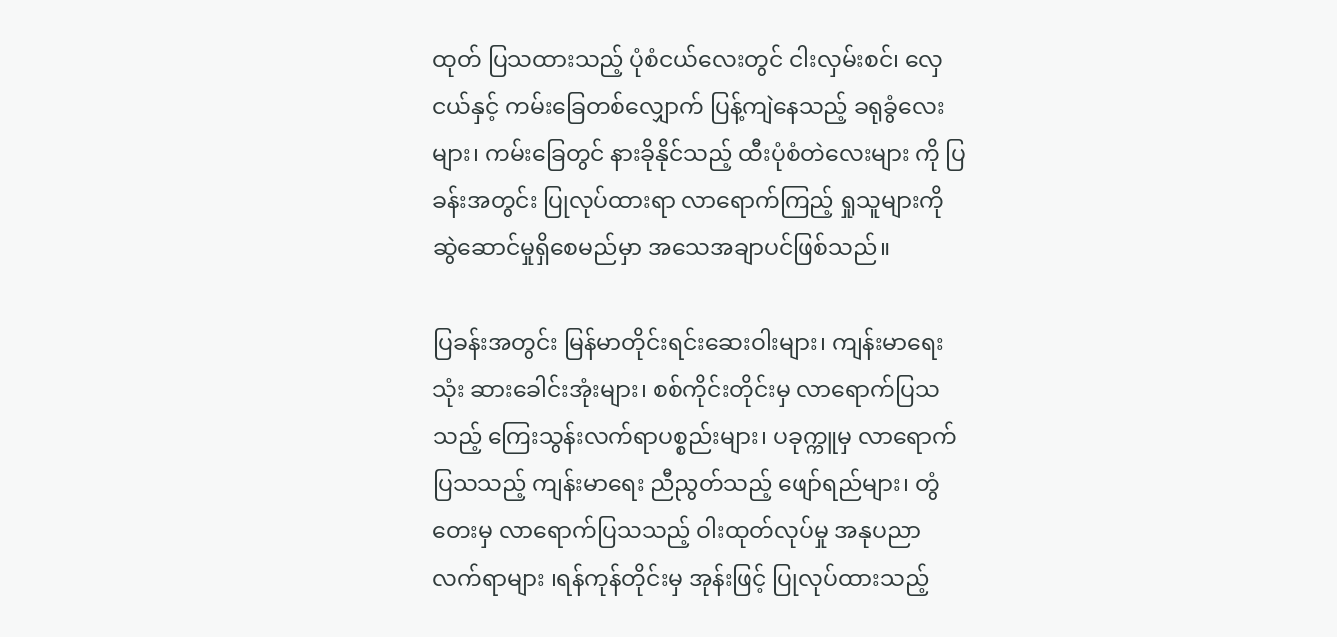ထုတ် ပြသထားသည့် ပုံစံငယ်လေးတွင် ငါးလှမ်းစင်၊ လှေငယ်နှင့် ကမ်းခြေတစ်လျှောက် ပြန့်ကျဲနေသည့် ခရုခွံလေးများ၊ ကမ်းခြေတွင် နားခိုနိုင်သည့် ထီးပုံစံတဲလေးများ ကို ပြခန်းအတွင်း ပြုလုပ်ထားရာ လာရောက်ကြည့် ရှုသူများကို ဆွဲဆောင်မှုရှိစေမည်မှာ အသေအချာပင်ဖြစ်သည်။

ပြခန်းအတွင်း မြန်မာတိုင်းရင်းဆေးဝါးများ၊ ကျန်းမာရေးသုံး ဆားခေါင်းအုံးများ၊ စစ်ကိုင်းတိုင်းမှ လာရောက်ပြသသည့် ကြေးသွန်းလက်ရာပစ္စည်းများ၊ ပခုက္ကူမှ လာရောက်ပြသသည့် ကျန်းမာရေး ညီညွတ်သည့် ဖျော်ရည်များ၊ တွံတေးမှ လာရောက်ပြသသည့် ဝါးထုတ်လုပ်မှု အနုပညာ လက်ရာများ ၊ရန်ကုန်တိုင်းမှ အုန်းဖြင့် ပြုလုပ်ထားသည့်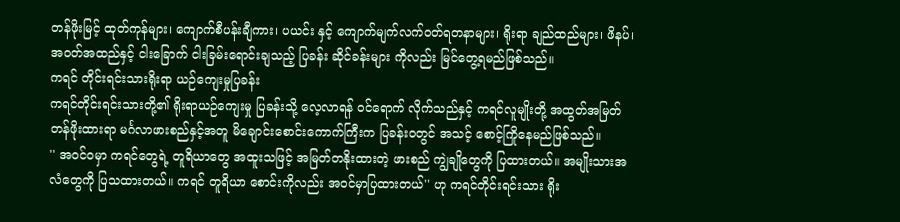တန်ဖိုးမြင့် ထုတ်ကုန်များ၊ ကျောက်စီပန်းချီကား၊ ပယင်း နှင့် ကျောက်မျက်လက်ဝတ်ရတနာများ၊ ရိုးရာ ချည်ထည်များ၊ ဖိနပ်၊ အဝတ်အထည်နှင့် ငါးခြောက် ငါးခြမ်းရောင်းချသည့် ပြခန်း ဆိုင်ခန်းများ ကိုလည်း မြင်တွေ့ရမည်ဖြစ်သည်။
ကရင် တိုင်းရင်းသားရိုးရာ ယဉ်ကျေးမှုပြခန်း
ကရင်တိုင်းရင်းသားတို့၏ ရိုးရာယဉ်ကျေးမှု ပြခန်းသို့ လေ့လာရန် ဝင်ရောက် လိုက်သည်နှင့် ကရင်လူမျိုးတို့ အထွတ်အမြတ် တန်ဖိုးထားရာ မင်္ဂလာဖားစည်နှင့်အတူ မိချောင်းစောင်းကောက်ကြီးက ပြခန်းဝတွင် အသင့် စောင့်ကြိုနေမည်ဖြစ်သည်။
'' အဝင်ဝမှာ ကရင်တွေရဲ့ တူရိယာတွေ အထူးသဖြင့် အမြတ်တနိုးထားတဲ့ ဖားစည် ကျွဲချိုတွေကို ပြထားတယ်။ အမျိုးသားအလံတွေကို ပြသထားတယ်။ ကရင် တူရိယာ စောင်းကိုလည်း အဝင်မှာပြထားတယ်'' ဟု ကရင်တိုင်းရင်းသား ရိုး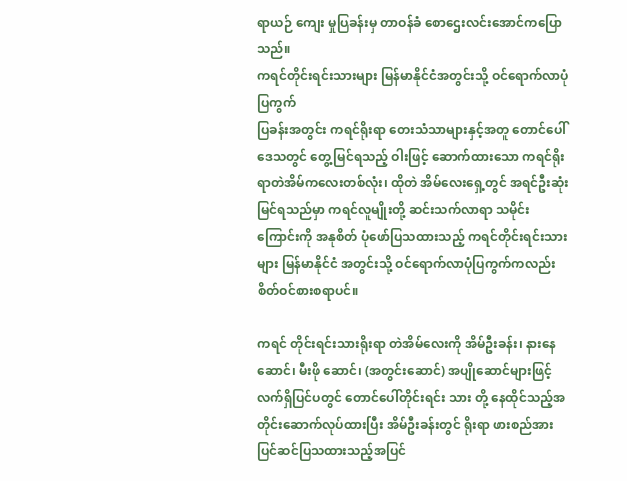ရာယဉ် ကျေး မှုပြခန်းမှ တာဝန်ခံ စောဌေးလင်းအောင်ကပြောသည်။
ကရင်တိုင်းရင်းသားများ မြန်မာနိုင်ငံအတွင်းသို့ ဝင်ရောက်လာပုံပြကွက်
ပြခန်းအတွင်း ကရင်ရိုးရာ တေးသံသာများနှင့်အတူ တောင်ပေါ်ဒေသတွင် တွေ့မြင်ရသည့် ဝါးဖြင့် ဆောက်ထားသော ကရင်ရိုးရာတဲအိမ်ကလေးတစ်လုံး၊ ထိုတဲ အိမ်လေးရှေ့တွင် အရင်ဦးဆုံးမြင်ရသည်မှာ ကရင်လူမျိုးတို့ ဆင်းသက်လာရာ သမိုင်း ကြောင်းကို အနုစိတ် ပုံဖော်ပြသထားသည့် ကရင်တိုင်းရင်းသားများ မြန်မာနိုင်ငံ အတွင်းသို့ ဝင်ရောက်လာပုံပြကွက်ကလည်း စိတ်ဝင်စားစရာပင်။

ကရင် တိုင်းရင်းသားရိုးရာ တဲအိမ်လေးကို အိမ်ဦးခန်း၊ နားနေဆောင်၊ မီးဖို ဆောင်၊ (အတွင်းဆောင်) အပျိုဆောင်များဖြင့် လက်ရှိပြင်ပတွင် တောင်ပေါ်တိုင်းရင်း သား တို့ နေထိုင်သည့်အတိုင်းဆောက်လုပ်ထားပြီး အိမ်ဦးခန်းတွင် ရိုးရာ ဖားစည်အား ပြင်ဆင်ပြသထားသည့်အပြင်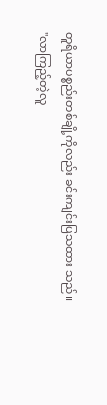တူရိယာပစ္စည်းတစ်ချို့ကိုလည်း ခင်းကျင်းပြသထား သည်။
''လာကြည့်တဲ့လူ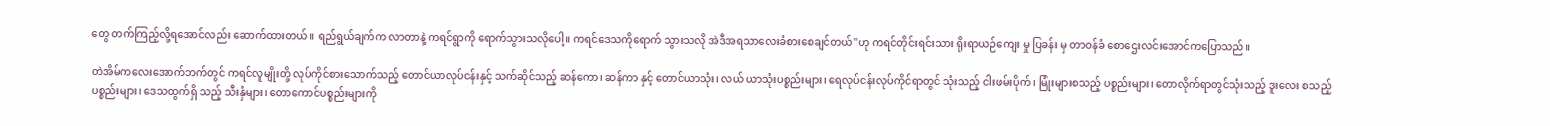တွေ တက်ကြည့်လို့ရအောင်လည်း ဆောက်ထားတယ်။ ရည်ရွယ်ချက်က လာတာနဲ့ ကရင်ရွာကို ရောက်သွားသလိုပေါ့။ ကရင်ဒေသကိုရောက် သွားသလို အဲဒီအရသာလေးခံစားစေချင်တယ်''ဟု ကရင်တိုင်းရင်းသား ရိုးရာယဉ်ကျေး မှု ပြခန်း မှ တာဝန်ခံ စောဌေးလင်းအောင်ကပြောသည်။

တဲအိမ်ကလေးအောက်ဘက်တွင် ကရင်လူမျိုးတို့ လုပ်ကိုင်စားသောက်သည့် တောင်ယာလုပ်ငန်းနှင့် သက်ဆိုင်သည့် ဆန်ကော၊ ဆန်ကာ နှင့် တောင်ယာသုံး၊ လယ် ယာသုံးပစ္စည်းများ၊ ရေလုပ်ငန်းလုပ်ကိုင်ရာတွင် သုံးသည့် ငါးဖမ်းပိုက်၊ မြုံးများစသည့် ပစ္စည်းများ၊ တောလိုက်ရာတွင်သုံးသည့် ဒူးလေး စသည့် ပစ္စည်းများ၊ ဒေသထွက်ရှိ သည့် သီးနှံများ၊ တောကောင်ပစ္စည်းများကို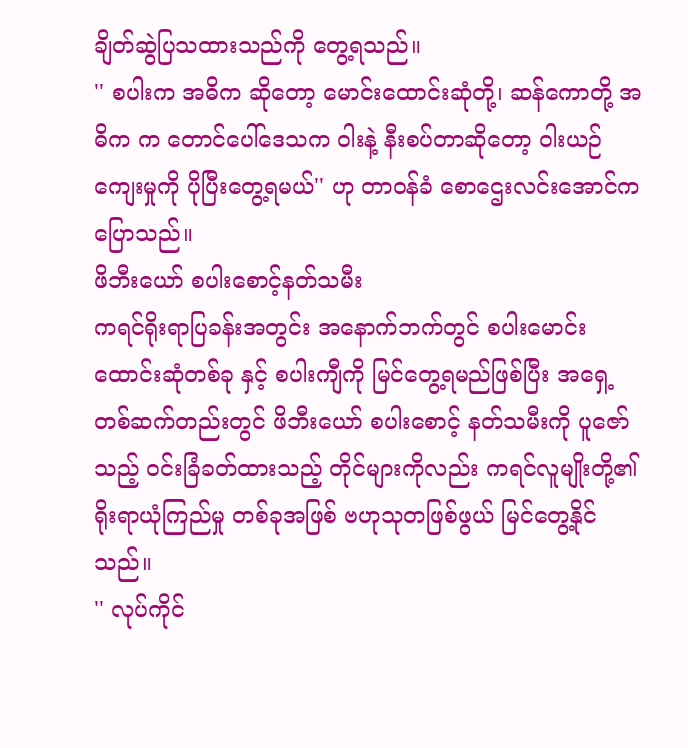ချိတ်ဆွဲပြသထားသည်ကို တွေ့ရသည်။
'' စပါးက အဓိက ဆိုတော့ မောင်းထောင်းဆုံတို့၊ ဆန်ကောတို့ အဓိက က တောင်ပေါ်ဒေသက ဝါးနဲ့ နီးစပ်တာဆိုတော့ ဝါးယဉ်ကျေးမှုကို ပိုပြီးတွေ့ရမယ်'' ဟု တာဝန်ခံ စောဌေးလင်းအောင်ကပြောသည်။
ဖိဘီးယော် စပါးစောင့်နတ်သမီး
ကရင်ရိုးရာပြခန်းအတွင်း အနောက်ဘက်တွင် စပါးမောင်းထောင်းဆုံတစ်ခု နှင့် စပါးကျီကို မြင်တွေ့ရမည်ဖြစ်ပြီး အရှေ့တစ်ဆက်တည်းတွင် ဖိဘီးယော် စပါးစောင့် နတ်သမီးကို ပူဇော်သည့် ဝင်းခြံခတ်ထားသည့် တိုင်များကိုလည်း ကရင်လူမျိုးတို့၏ ရိုးရာယုံကြည်မှု တစ်ခုအဖြစ် ဗဟုသုတဖြစ်ဖွယ် မြင်တွေ့နိုင်သည်။
'' လုပ်ကိုင်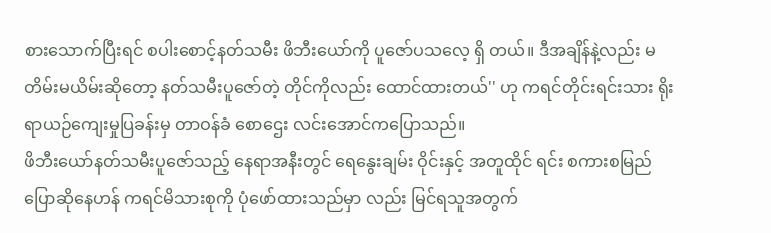စားသောက်ပြီးရင် စပါးစောင့်နတ်သမီး ဖိဘီးယော်ကို ပူဇော်ပသလေ့ ရှိ တယ်။ ဒီအချိန်နဲ့လည်း မတိမ်းမယိမ်းဆိုတော့ နတ်သမီးပူဇော်တဲ့ တိုင်ကိုလည်း ထောင်ထားတယ်'' ဟု ကရင်တိုင်းရင်းသား ရိုးရာယဉ်ကျေးမှုပြခန်းမှ တာဝန်ခံ စောဌေး လင်းအောင်ကပြောသည်။
ဖိဘီးယော်နတ်သမီးပူဇော်သည့် နေရာအနီးတွင် ရေနွေးချမ်း ဝိုင်းနှင့် အတူထိုင် ရင်း စကားစမြည်ပြောဆိုနေဟန် ကရင်မိသားစုကို ပုံဖော်ထားသည်မှာ လည်း မြင်ရသူအတွက်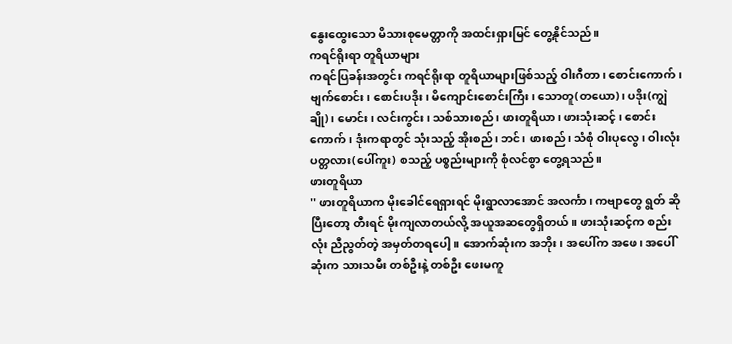နွေးထွေးသော မိသားစုမေတ္တာကို အထင်းရှားမြင် တွေ့နိုင်သည်။
ကရင်ရိုးရာ တူရိယာများ
ကရင်ပြခန်းအတွင်း ကရင်ရိုးရာ တူရိယာများဖြစ်သည့် ဝါးဂီတာ၊ စောင်းကောက်၊ ဗျက်စောင်း၊ စောင်းပဒိုး၊ မိကျောင်းစောင်းကြီး၊ သောတူ(တယော)၊ ပဒိုး(ကျွဲချို)၊ မောင်း၊ လင်းကွင်း၊ သစ်သားစည်၊ ဖားတူရိယာ၊ ဖားသုံးဆင့် ၊ စောင်းကောက်၊ ဒုံးကရာတွင် သုံးသည့် အိုးစည်၊ ဘင်၊ ဖားစည်၊ သံစုံ ဝါးပုလွေ၊ ဝါးလုံးပတ္တလား(ပေါ်ကူး) စသည့် ပစ္စည်းများကို စုံလင်စွာ တွေ့ရသည်။
ဖားတူရိယာ
'' ဖားတူရိယာက မိုးခေါင်ရေရှားရင် မိုးရွာလာအောင် အလင်္ကာ၊ ကဗျာတွေ ရွတ် ဆိုပြီးတော့ တီးရင် မိုးကျလာတယ်လို့ အယူအဆတွေရှိတယ်။ ဖားသုံးဆင့်က စည်း လုံး ညီညွတ်တဲ့ အမှတ်တရပေါ့။ အောက်ဆုံးက အဘိုး၊ အပေါ်က အဖေ၊ အပေါ်ဆုံးက သားသမီး တစ်ဦးနဲ့ တစ်ဦး ဖေးမကူ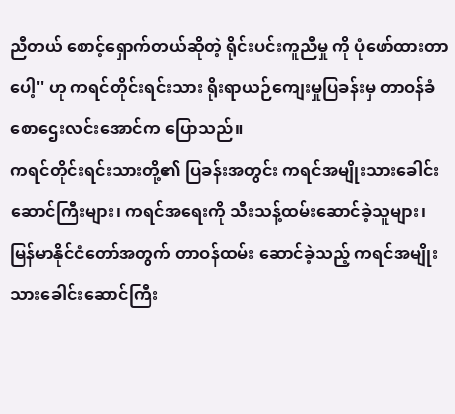ညီတယ် စောင့်ရှောက်တယ်ဆိုတဲ့ ရိုင်းပင်းကူညီမှု ကို ပုံဖော်ထားတာပေါ့'' ဟု ကရင်တိုင်းရင်းသား ရိုးရာယဉ်ကျေးမှုပြခန်းမှ တာဝန်ခံ စောဌေးလင်းအောင်က ပြောသည်။
ကရင်တိုင်းရင်းသားတို့၏ ပြခန်းအတွင်း ကရင်အမျိုးသားခေါင်းဆောင်ကြီးများ၊ ကရင်အရေးကို သီးသန့်ထမ်းဆောင်ခဲ့သူများ၊ မြန်မာနိုင်ငံတော်အတွက် တာဝန်ထမ်း ဆောင်ခဲ့သည့် ကရင်အမျိုးသားခေါင်းဆောင်ကြီး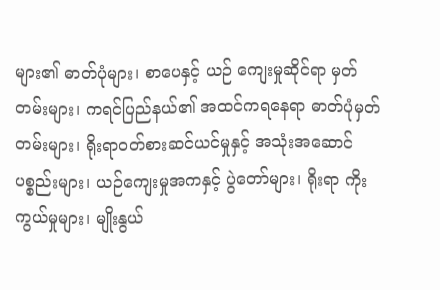များ၏ ဓာတ်ပုံများ၊ စာပေနှင့် ယဉ် ကျေးမှုဆိုင်ရာ မှတ်တမ်းများ၊ ကရင်ပြည်နယ်၏ အထင်ကရနေရာ ဓာတ်ပုံမှတ် တမ်းများ၊ ရိုးရာဝတ်စားဆင်ယင်မှုနှင့် အသုံးအဆောင်ပစ္စည်းများ၊ ယဉ်ကျေးမှုအကနှင့် ပွဲတော်များ၊ ရိုးရာ ကိုးကွယ်မှုများ၊ မျိုးနွယ်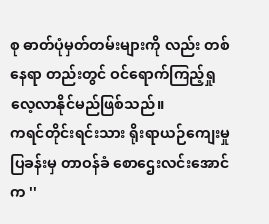စု ဓာတ်ပုံမှတ်တမ်းများကို လည်း တစ်နေရာ တည်းတွင် ဝင်ရောက်ကြည့်ရှုလေ့လာနိုင်မည်ဖြစ်သည်။
ကရင်တိုင်းရင်းသား ရိုးရာယဉ်ကျေးမှုပြခန်းမှ တာဝန်ခံ စောဌေးလင်းအောင်က ''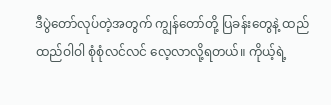ဒီပွဲတော်လုပ်တဲ့အတွက် ကျွန်တော်တို့ ပြခန်းတွေနဲ့ ထည်ထည်ဝါဝါ စုံစုံလင်လင် လေ့လာလို့ရတယ်။ ကိုယ့်ရဲ့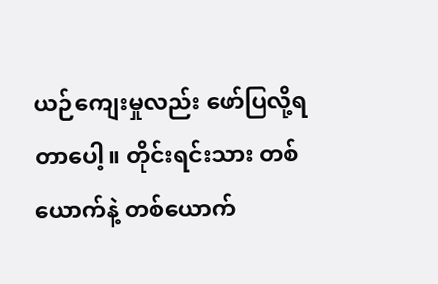ယဉ်ကျေးမှုလည်း ဖော်ပြလို့ရတာပေါ့။ တိုင်းရင်းသား တစ်ယောက်နဲ့ တစ်ယောက်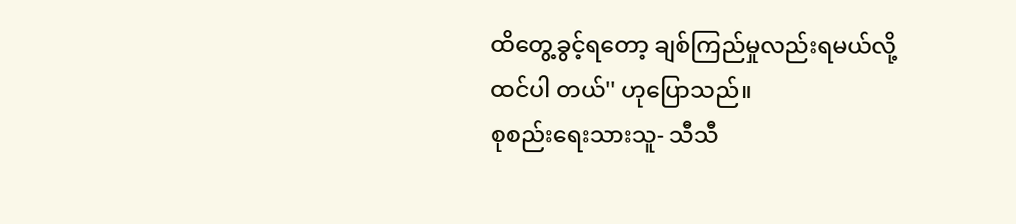ထိတွေ့ခွင့်ရတော့ ချစ်ကြည်မှုလည်းရမယ်လို့ ထင်ပါ တယ်'' ဟုပြောသည်။
စုစည်းရေးသားသူ- သီသီ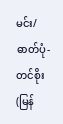မင်း/ ဓာတ်ပုံ- တင်စိုး(မြန်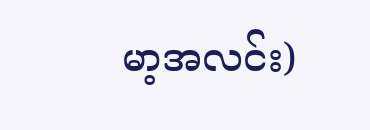မာ့အလင်း)